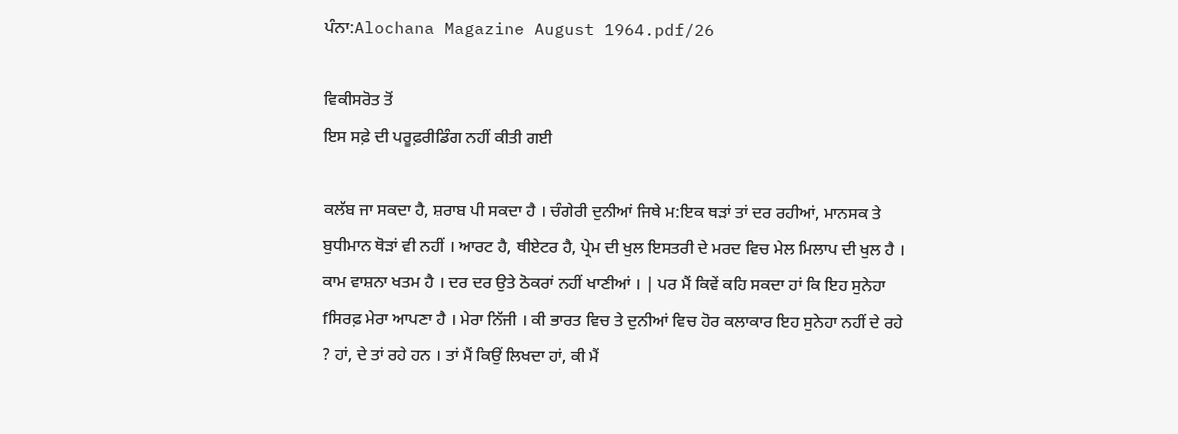ਪੰਨਾ:Alochana Magazine August 1964.pdf/26

ਵਿਕੀਸਰੋਤ ਤੋਂ
ਇਸ ਸਫ਼ੇ ਦੀ ਪਰੂਫ਼ਰੀਡਿੰਗ ਨਹੀਂ ਕੀਤੀ ਗਈ

ਕਲੱਬ ਜਾ ਸਕਦਾ ਹੈ, ਸ਼ਰਾਬ ਪੀ ਸਕਦਾ ਹੈ । ਚੰਗੇਰੀ ਦੁਨੀਆਂ ਜਿਥੇ ਮ:ਇਕ ਥੜਾਂ ਤਾਂ ਦਰ ਰਹੀਆਂ, ਮਾਨਸਕ ਤੇ ਬੁਧੀਮਾਨ ਥੋੜਾਂ ਵੀ ਨਹੀਂ । ਆਰਟ ਹੈ, ਥੀਏਟਰ ਹੈ, ਪ੍ਰੇਮ ਦੀ ਖੁਲ ਇਸਤਰੀ ਦੇ ਮਰਦ ਵਿਚ ਮੇਲ ਮਿਲਾਪ ਦੀ ਖੁਲ ਹੈ । ਕਾਮ ਵਾਸ਼ਨਾ ਖਤਮ ਹੈ । ਦਰ ਦਰ ਉਤੇ ਠੋਕਰਾਂ ਨਹੀਂ ਖਾਣੀਆਂ । | ਪਰ ਮੈਂ ਕਿਵੇਂ ਕਹਿ ਸਕਦਾ ਹਾਂ ਕਿ ਇਹ ਸੁਨੇਹਾ fਸਿਰਫ਼ ਮੇਰਾ ਆਪਣਾ ਹੈ । ਮੇਰਾ ਨਿੱਜੀ । ਕੀ ਭਾਰਤ ਵਿਚ ਤੇ ਦੁਨੀਆਂ ਵਿਚ ਹੋਰ ਕਲਾਕਾਰ ਇਹ ਸੁਨੇਹਾ ਨਹੀਂ ਦੇ ਰਹੇ ? ਹਾਂ, ਦੇ ਤਾਂ ਰਹੇ ਹਨ । ਤਾਂ ਮੈਂ ਕਿਉਂ ਲਿਖਦਾ ਹਾਂ, ਕੀ ਮੈਂ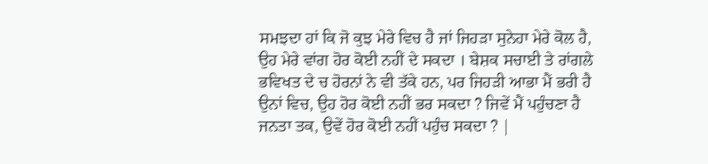ਸਮਝਦਾ ਹਾਂ ਕਿ ਜੋ ਕੁਝ ਮੇਰੇ ਵਿਚ ਹੈ ਜਾਂ ਜਿਹੜਾ ਸੁਨੇਹਾ ਮੇਰੇ ਕੋਲ ਹੈ, ਉਹ ਮੇਰੇ ਵਾਂਗ ਹੋਰ ਕੋਈ ਨਹੀਂ ਦੇ ਸਕਦਾ । ਬੇਸ਼ਕ ਸਚਾਈ ਤੇ ਰਾਂਗਲੇ ਭਵਿਖਤ ਦੇ ਚ ਹੋਰਨਾਂ ਨੇ ਵੀ ਤੱਕੇ ਹਨ, ਪਰ ਜਿਹੜੀ ਆਭਾ ਮੈਂ ਭਰੀ ਹੈ ਉਨਾਂ ਵਿਚ, ਉਹ ਹੋਰ ਕੋਈ ਨਹੀਂ ਭਰ ਸਕਦਾ ? ਜਿਵੇਂ ਮੈਂ ਪਹੁੰਚਣਾ ਹੈ ਜਨਤਾ ਤਕ, ਉਵੇਂ ਹੋਰ ਕੋਈ ਨਹੀਂ ਪਹੁੰਚ ਸਕਦਾ ? |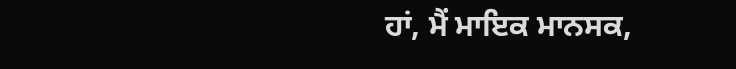ਹਾਂ, ਮੈਂ ਮਾਇਕ ਮਾਨਸਕ,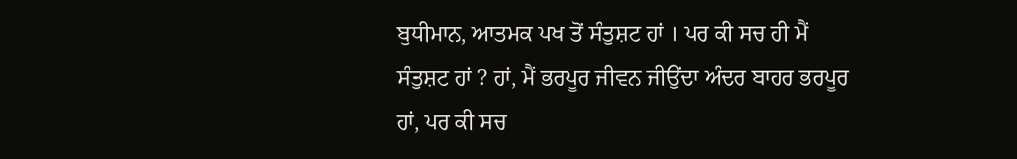ਬੁਧੀਮਾਨ, ਆਤਮਕ ਪਖ ਤੋਂ ਸੰਤੁਸ਼ਟ ਹਾਂ । ਪਰ ਕੀ ਸਚ ਹੀ ਮੈਂ ਸੰਤੁਸ਼ਟ ਹਾਂ ? ਹਾਂ, ਮੈਂ ਭਰਪੂਰ ਜੀਵਨ ਜੀਉਂਦਾ ਅੰਦਰ ਬਾਹਰ ਭਰਪੂਰ ਹਾਂ, ਪਰ ਕੀ ਸਚ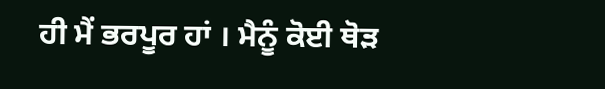ਹੀ ਮੈਂ ਭਰਪੂਰ ਹਾਂ । ਮੈਨੂੰ ਕੋਈ ਥੋੜ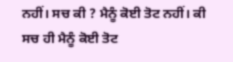ਨਹੀਂ। ਸਚ ਕੀ ? ਮੈਨੂੰ ਕੋਈ ਤੋਟ ਨਹੀਂ। ਕੀ ਸਚ ਹੀ ਮੈਨੂੰ ਕੋਈ ਤੋਟ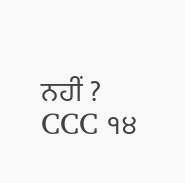ਨਹੀਂ ? CCC ੧੪